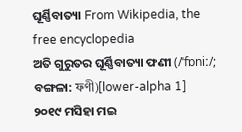ଘୂର୍ଣ୍ଣିବାତ୍ୟା From Wikipedia, the free encyclopedia
ଅତି ଗୁରୁତର ଘୂର୍ଣ୍ଣିବାତ୍ୟା ଫଣୀ (/ˈfɒniː/; ବଙ୍ଗଳା: ফণী)[lower-alpha 1] ୨୦୧୯ ମସିହା ମଇ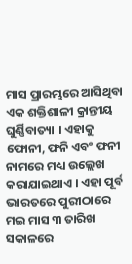ମାସ ପ୍ରାରମ୍ଭରେ ଆସିଥିବା ଏକ ଶକ୍ତିଶାଳୀ କ୍ରାନ୍ତୀୟ ଘୁର୍ଣ୍ଣିବାତ୍ୟା । ଏହାକୁ ଫୋନୀ, ଫନି ଏବଂ ଫନୀ ନାମରେ ମଧ୍ୟ ଉଲ୍ଲେଖ କରାଯାଇଥାଏ । ଏହା ପୂର୍ବ ଭାରତରେ ପୁରୀଠାରେ ମଇ ମାସ ୩ ତାରିଖ ସକାଳରେ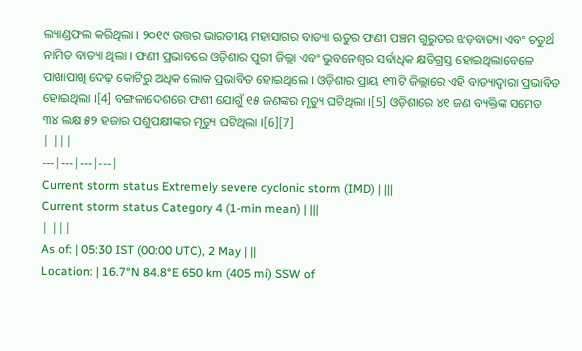ଲ୍ୟାଣ୍ଡଫଲ କରିଥିଲା । ୨୦୧୯ ଉତ୍ତର ଭାରତୀୟ ମହାସାଗର ବାତ୍ୟା ଋତୁର ଫଣୀ ପଞ୍ଚମ ଗୁରୁତର ଝଡ଼ବାତ୍ୟା ଏବଂ ଚତୁର୍ଥ ନାମିତ ବାତ୍ୟା ଥିଲା । ଫଣୀ ପ୍ରଭାବରେ ଓଡ଼ିଶାର ପୁରୀ ଜିଲ୍ଲା ଏବଂ ଭୁବନେଶ୍ୱର ସର୍ବାଧିକ କ୍ଷତିଗ୍ରସ୍ତ ହୋଇଥିଲାବେଳେ ପାଖାପାଖି ଦେଢ଼ କୋଟିରୁ ଅଧିକ ଲୋକ ପ୍ରଭାବିତ ହୋଇଥିଲେ । ଓଡ଼ିଶାର ପ୍ରାୟ ୧୩ଟି ଜିଲ୍ଲାରେ ଏହି ବାତ୍ୟାଦ୍ୱାରା ପ୍ରଭାବିତ ହୋଇଥିଲା ।[4] ବଙ୍ଗଳାଦେଶରେ ଫଣୀ ଯୋଗୁଁ ୧୫ ଜଣଙ୍କର ମୃତ୍ୟୁ ଘଟିଥିଲା ।[5] ଓଡ଼ିଶାରେ ୪୧ ଜଣ ବ୍ୟକ୍ତିଙ୍କ ସମେତ ୩୪ ଲକ୍ଷ ୫୨ ହଜାର ପଶୁପକ୍ଷୀଙ୍କର ମୃତ୍ୟୁ ଘଟିଥିଲା ।[6][7]
| |||
---|---|---|---|
Current storm status Extremely severe cyclonic storm (IMD) | |||
Current storm status Category 4 (1-min mean) | |||
| |||
As of: | 05:30 IST (00:00 UTC), 2 May | ||
Location: | 16.7°N 84.8°E 650 km (405 mi) SSW of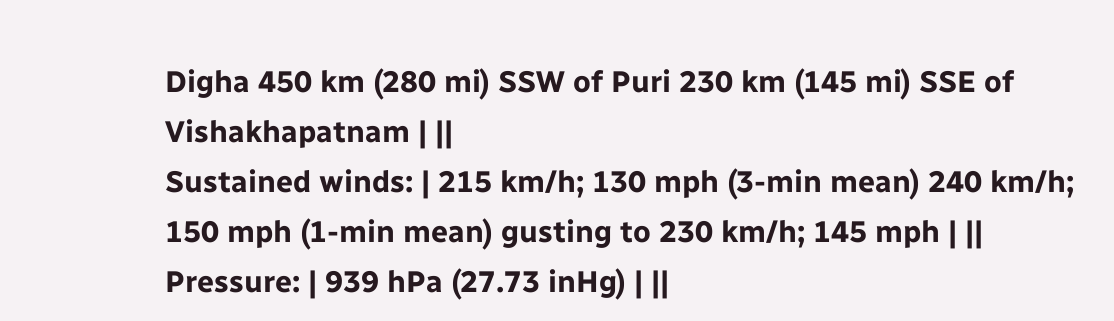Digha 450 km (280 mi) SSW of Puri 230 km (145 mi) SSE of Vishakhapatnam | ||
Sustained winds: | 215 km/h; 130 mph (3-min mean) 240 km/h; 150 mph (1-min mean) gusting to 230 km/h; 145 mph | ||
Pressure: | 939 hPa (27.73 inHg) | ||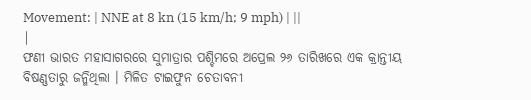Movement: | NNE at 8 kn (15 km/h; 9 mph) | ||
|
ଫଣୀ ଭାରତ ମହାସାଗରରେ ସୁମାତ୍ରାର ପଶ୍ଚିମରେ ଅପ୍ରେଲ ୨୬ ତାରିଖରେ ଏକ କ୍ରାନ୍ତୀୟ ବିଷଣ୍ଣତାରୁ ଜନ୍ମିଥିଲା । ମିଳିତ ଟାଇଫୁନ ଚେତାବନୀ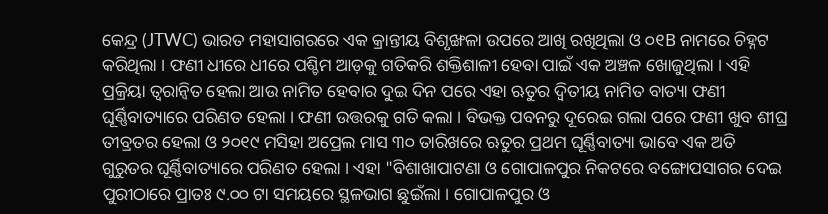କେନ୍ଦ୍ର (JTWC) ଭାରତ ମହାସାଗରରେ ଏକ କ୍ରାନ୍ତୀୟ ବିଶୃଙ୍ଖଳା ଉପରେ ଆଖି ରଖିଥିଲା ଓ ୦୧B ନାମରେ ଚିହ୍ନଟ କରିଥିଲା । ଫଣୀ ଧୀରେ ଧୀରେ ପଶ୍ଚିମ ଆଡ଼କୁ ଗତିକରି ଶକ୍ତିଶାଳୀ ହେବା ପାଇଁ ଏକ ଅଞ୍ଚଳ ଖୋଜୁଥିଲା । ଏହି ପ୍ରକ୍ରିୟା ତ୍ୱରାନ୍ୱିତ ହେଲା ଆଉ ନାମିତ ହେବାର ଦୁଇ ଦିନ ପରେ ଏହା ଋତୁର ଦ୍ୱିତୀୟ ନାମିତ ବାତ୍ୟା ଫଣୀ ଘୂର୍ଣ୍ଣିବାତ୍ୟାରେ ପରିଣତ ହେଲା । ଫଣୀ ଉତ୍ତରକୁ ଗତି କଲା । ବିଭକ୍ତ ପବନରୁ ଦୂରେଇ ଗଲା ପରେ ଫଣୀ ଖୁବ ଶୀଘ୍ର ତୀବ୍ରତର ହେଲା ଓ ୨୦୧୯ ମସିହା ଅପ୍ରେଲ ମାସ ୩୦ ତାରିଖରେ ଋତୁର ପ୍ରଥମ ଘୂର୍ଣ୍ଣିବାତ୍ୟା ଭାବେ ଏକ ଅତି ଗୁରୁତର ଘୂର୍ଣ୍ଣିବାତ୍ୟାରେ ପରିଣତ ହେଲା । ଏହା "ବିଶାଖାପାଟଣା ଓ ଗୋପାଳପୁର ନିକଟରେ ବଙ୍ଗୋପସାଗର ଦେଇ ପୁରୀଠାରେ ପ୍ରାତଃ ୯.୦୦ ଟା ସମୟରେ ସ୍ଥଳଭାଗ ଛୁଇଁଲା । ଗୋପାଳପୁର ଓ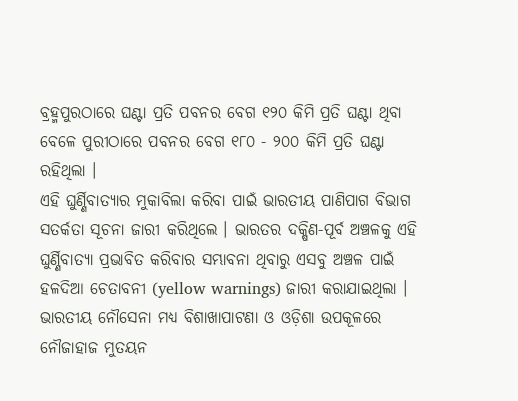ବ୍ରହ୍ମପୁରଠାରେ ଘଣ୍ଟା ପ୍ରତି ପବନର ବେଗ ୧୨୦ କିମି ପ୍ରତି ଘଣ୍ଟା ଥିବା ବେଳେ ପୁରୀଠାରେ ପବନର ବେଗ ୧୮୦ - ୨୦୦ କିମି ପ୍ରତି ଘଣ୍ଟା ରହିଥିଲା ।
ଏହି ଘୁର୍ଣ୍ଣିବାତ୍ୟାର ମୁକାବିଲା କରିବା ପାଇଁ ଭାରତୀୟ ପାଣିପାଗ ବିଭାଗ ସତର୍କତା ସୂଚନା ଜାରୀ କରିଥିଲେ । ଭାରତର ଦକ୍ଷିଣ-ପୂର୍ବ ଅଞ୍ଚଳକୁ ଏହି ଘୁର୍ଣ୍ଣିବାତ୍ୟା ପ୍ରଭାବିତ କରିବାର ସମ୍ଭାବନା ଥିବାରୁ ଏସବୁ ଅଞ୍ଚଳ ପାଇଁ ହଳଦିଆ ଚେତାବନୀ (yellow warnings) ଜାରୀ କରାଯାଇଥିଲା । ଭାରତୀୟ ନୌସେନା ମଧ୍ୟ ବିଶାଖାପାଟଣା ଓ ଓଡ଼ିଶା ଉପକୂଳରେ ନୌଜାହାଜ ମୁତୟନ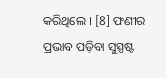କରିଥିଲେ । [8] ଫଣୀର ପ୍ରଭାବ ପଡ଼ିବା ସୁସ୍ପଷ୍ଟ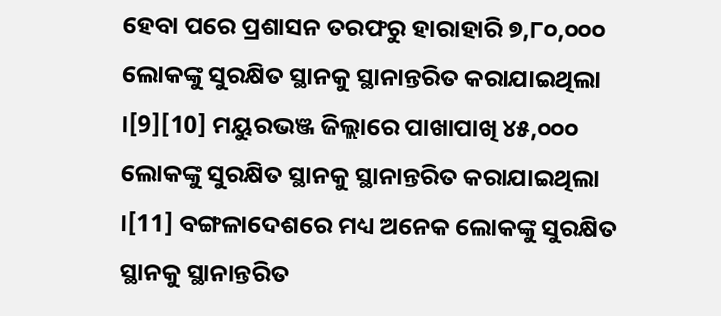ହେବା ପରେ ପ୍ରଶାସନ ତରଫରୁ ହାରାହାରି ୭,୮୦,୦୦୦ ଲୋକଙ୍କୁ ସୁରକ୍ଷିତ ସ୍ଥାନକୁ ସ୍ଥାନାନ୍ତରିତ କରାଯାଇଥିଲା ।[9][10] ମୟୁରଭଞ୍ଜ ଜିଲ୍ଲାରେ ପାଖାପାଖି ୪୫,୦୦୦ ଲୋକଙ୍କୁ ସୁରକ୍ଷିତ ସ୍ଥାନକୁ ସ୍ଥାନାନ୍ତରିତ କରାଯାଇଥିଲା ।[11] ବଙ୍ଗଳାଦେଶରେ ମଧ୍ୟ ଅନେକ ଲୋକଙ୍କୁ ସୁରକ୍ଷିତ ସ୍ଥାନକୁ ସ୍ଥାନାନ୍ତରିତ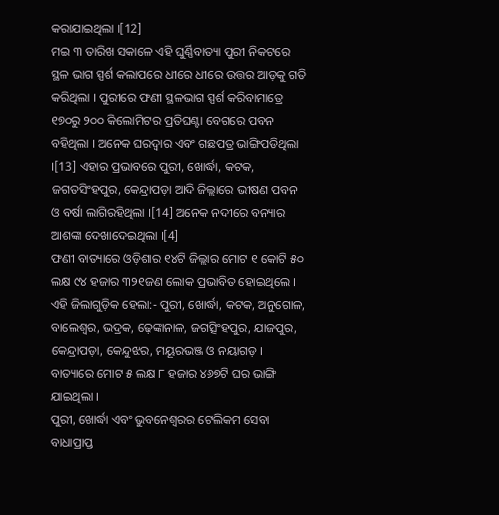କରାଯାଇଥିଲା ।[12]
ମଇ ୩ ତାରିଖ ସକାଳେ ଏହି ଘୁର୍ଣ୍ଣିବାତ୍ୟା ପୁରୀ ନିକଟରେ ସ୍ଥଳ ଭାଗ ସ୍ପର୍ଶ କଲାପରେ ଧୀରେ ଧୀରେ ଉତ୍ତର ଆଡ଼କୁ ଗତି କରିଥିଲା । ପୁରୀରେ ଫଣୀ ସ୍ଥଳଭାଗ ସ୍ପର୍ଶ କରିବାମାତ୍ରେ ୧୭୦ରୁ ୨୦୦ କିଲୋମିଟର ପ୍ରତିଘଣ୍ଟା ବେଗରେ ପବନ ବହିଥିଲା । ଅନେକ ଘରଦ୍ୱାର ଏବଂ ଗଛପତ୍ର ଭାଙ୍ଗିପଡିଥିଲା ।[13] ଏହାର ପ୍ରଭାବରେ ପୁରୀ, ଖୋର୍ଦ୍ଧା, କଟକ, ଜଗତସିଂହପୁର, କେନ୍ଦ୍ରାପଡ଼ା ଆଦି ଜିଲ୍ଲାରେ ଭୀଷଣ ପବନ ଓ ବର୍ଷା ଲାଗିରହିଥିଲା ।[14] ଅନେକ ନଦୀରେ ବନ୍ୟାର ଆଶଙ୍କା ଦେଖାଦେଇଥିଲା ।[4]
ଫଣୀ ବାତ୍ୟାରେ ଓଡ଼ିଶାର ୧୪ଟି ଜିଲ୍ଲାର ମୋଟ ୧ କୋଟି ୫୦ ଲକ୍ଷ ୯୪ ହଜାର ୩୨୧ଜଣ ଲୋକ ପ୍ରଭାବିତ ହୋଇଥିଲେ । ଏହି ଜିଲାଗୁଡ଼ିକ ହେଲା:- ପୁରୀ, ଖୋର୍ଦ୍ଧା, କଟକ, ଅନୁଗୋଳ, ବାଲେଶ୍ୱର, ଭଦ୍ରକ, ଢ଼େଙ୍କାନାଳ, ଜଗତ୍ସିଂହପୁର, ଯାଜପୁର, କେନ୍ଦ୍ରାପଡ଼ା, କେନ୍ଦୁଝର, ମୟୂରଭଞ୍ଜ ଓ ନୟାଗଡ଼ । ବାତ୍ୟାରେ ମୋଟ ୫ ଲକ୍ଷ ୮ ହଜାର ୪୬୭ଟି ଘର ଭାଙ୍ଗି ଯାଇଥିଲା ।
ପୁରୀ, ଖୋର୍ଦ୍ଧା ଏବଂ ଭୁବନେଶ୍ୱରର ଟେଲିକମ ସେବା ବାଧାପ୍ରାପ୍ତ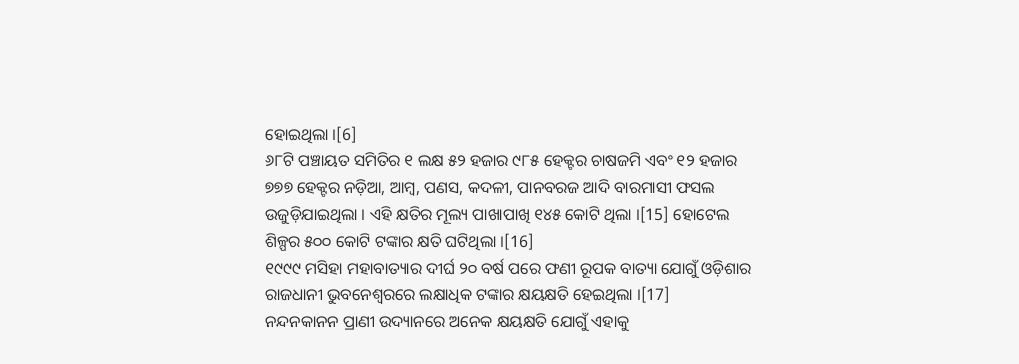ହୋଇଥିଲା ।[6]
୬୮ଟି ପଞ୍ଚାୟତ ସମିତିର ୧ ଲକ୍ଷ ୫୨ ହଜାର ୯୮୫ ହେକ୍ଟର ଚାଷଜମି ଏବଂ ୧୨ ହଜାର ୭୭୭ ହେକ୍ଟର ନଡ଼ିଆ, ଆମ୍ବ, ପଣସ, କଦଳୀ, ପାନବରଜ ଆଦି ବାରମାସୀ ଫସଲ ଉଜୁଡ଼ିଯାଇଥିଲା । ଏହି କ୍ଷତିର ମୂଲ୍ୟ ପାଖାପାଖି ୧୪୫ କୋଟି ଥିଲା ।[15] ହୋଟେଲ ଶିଳ୍ପର ୫୦୦ କୋଟି ଟଙ୍କାର କ୍ଷତି ଘଟିଥିଲା ।[16]
୧୯୯୯ ମସିହା ମହାବାତ୍ୟାର ଦୀର୍ଘ ୨୦ ବର୍ଷ ପରେ ଫଣୀ ରୂପକ ବାତ୍ୟା ଯୋଗୁଁ ଓଡ଼ିଶାର ରାଜଧାନୀ ଭୁବନେଶ୍ୱରରେ ଲକ୍ଷାଧିକ ଟଙ୍କାର କ୍ଷୟକ୍ଷତି ହେଇଥିଲା ।[17]
ନନ୍ଦନକାନନ ପ୍ରାଣୀ ଉଦ୍ୟାନରେ ଅନେକ କ୍ଷୟକ୍ଷତି ଯୋଗୁଁ ଏହାକୁ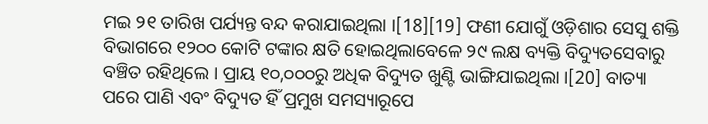ମଇ ୨୧ ତାରିଖ ପର୍ଯ୍ୟନ୍ତ ବନ୍ଦ କରାଯାଇଥିଲା ।[18][19] ଫଣୀ ଯୋଗୁଁ ଓଡ଼ିଶାର ସେସୁ ଶକ୍ତି ବିଭାଗରେ ୧୨୦୦ କୋଟି ଟଙ୍କାର କ୍ଷତି ହୋଇଥିଲାବେଳେ ୨୯ ଲକ୍ଷ ବ୍ୟକ୍ତି ବିଦ୍ୟୁତସେବାରୁ ବଞ୍ଚିତ ରହିଥିଲେ । ପ୍ରାୟ ୧୦,୦୦୦ରୁ ଅଧିକ ବିଦ୍ୟୁତ ଖୁଣ୍ଟି ଭାଙ୍ଗିଯାଇଥିଲା ।[20] ବାତ୍ୟା ପରେ ପାଣି ଏବଂ ବିଦ୍ୟୁତ ହିଁ ପ୍ରମୁଖ ସମସ୍ୟାରୂପେ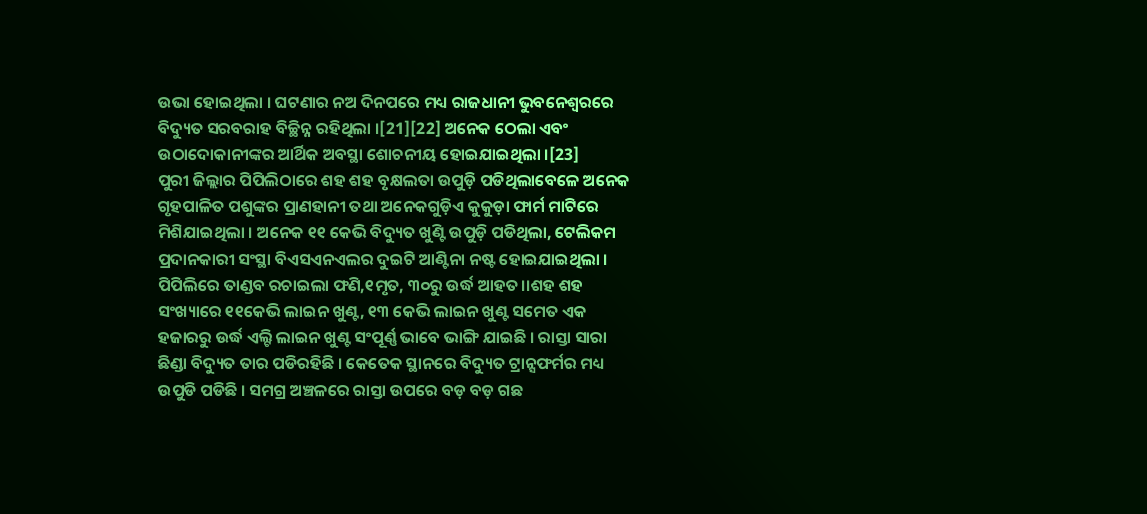ଉଭା ହୋଇଥିଲା । ଘଟଣାର ନଅ ଦିନପରେ ମଧ୍ୟ ରାଜଧାନୀ ଭୁବନେଶ୍ୱରରେ ବିଦ୍ୟୁତ ସରବରାହ ବିଚ୍ଛିନ୍ନ ରହିଥିଲା ।[21][22] ଅନେକ ଠେଲା ଏବଂ ଉଠାଦୋକାନୀଙ୍କର ଆର୍ଥିକ ଅବସ୍ଥା ଶୋଚନୀୟ ହୋଇଯାଇଥିଲା ।[23]
ପୁରୀ ଜିଲ୍ଲାର ପିପିଲିଠାରେ ଶହ ଶହ ବୃକ୍ଷଲତା ଉପୁଡ଼ି ପଡିଥିଲାବେଳେ ଅନେକ ଗୃହପାଳିତ ପଶୁଙ୍କର ପ୍ରାଣହାନୀ ତଥା ଅନେକଗୁଡ଼ିଏ କୁକୁଡ଼ା ଫାର୍ମ ମାଟିରେ ମିଶିଯାଇଥିଲା । ଅନେକ ୧୧ କେଭି ବିଦ୍ୟୁତ ଖୁଣ୍ଟି ଉପୁଡ଼ି ପଡିଥିଲା, ଟେଲିକମ ପ୍ରଦାନକାରୀ ସଂସ୍ଥା ବିଏସଏନଏଲର ଦୁଇଟି ଆଣ୍ଟିନା ନଷ୍ଟ ହୋଇଯାଇଥିଲା । ପିପିଲିରେ ତାଣ୍ଡବ ରଚାଇଲା ଫଣି,୧ମୃତ, ୩୦ରୁ ଉର୍ଦ୍ଧ ଆହତ।।ଶହ ଶହ ସଂଖ୍ୟାରେ ୧୧କେଭି ଲାଇନ ଖୁଣ୍ଟ, ୧୩ କେଭି ଲାଇନ ଖୁଣ୍ଟ ସମେତ ଏକ ହଜାରରୁ ଉର୍ଦ୍ଧ ଏଲ୍ଟି ଲାଇନ ଖୁଣ୍ଟ ସଂପୂର୍ଣ୍ଣ ଭାବେ ଭାଙ୍ଗି ଯାଇଛି । ରାସ୍ତା ସାରା ଛିଣ୍ଡା ବିଦ୍ୟୁତ ତାର ପଡିରହିଛି । କେତେକ ସ୍ଥାନରେ ବିଦ୍ୟୁତ ଟ୍ରାନ୍ସଫର୍ମର ମଧ୍ୟ ଉପୁଡି ପଡିଛି । ସମଗ୍ର ଅଞ୍ଚଳରେ ରାସ୍ତା ଉପରେ ବଡ଼ ବଡ଼ ଗଛ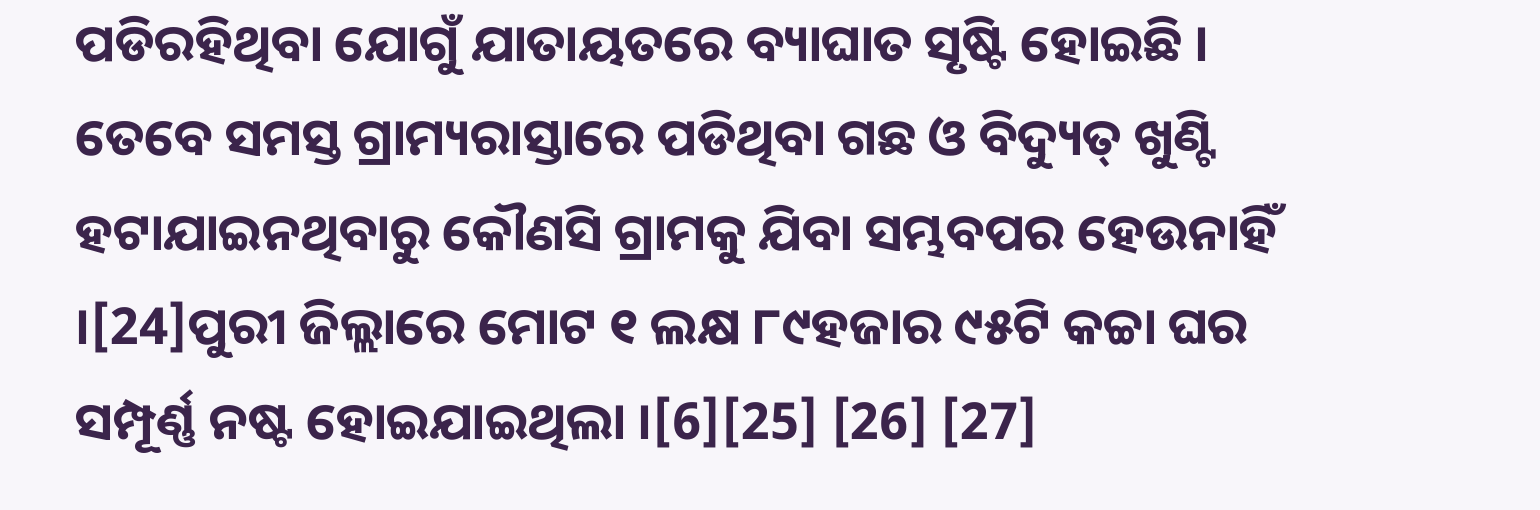ପଡିରହିଥିବା ଯୋଗୁଁ ଯାତାୟତରେ ବ୍ୟାଘାତ ସୃଷ୍ଟି ହୋଇଛି । ତେବେ ସମସ୍ତ ଗ୍ରାମ୍ୟରାସ୍ତାରେ ପଡିଥିବା ଗଛ ଓ ବିଦ୍ୟୁତ୍ ଖୁଣ୍ଟି ହଟାଯାଇନଥିବାରୁ କୌଣସି ଗ୍ରାମକୁ ଯିବା ସମ୍ଭବପର ହେଉନାହିଁ ।[24]ପୁରୀ ଜିଲ୍ଲାରେ ମୋଟ ୧ ଲକ୍ଷ ୮୯ହଜାର ୯୫ଟି କଚ୍ଚା ଘର ସମ୍ପୂର୍ଣ୍ଣ ନଷ୍ଟ ହୋଇଯାଇଥିଲା ।[6][25] [26] [27]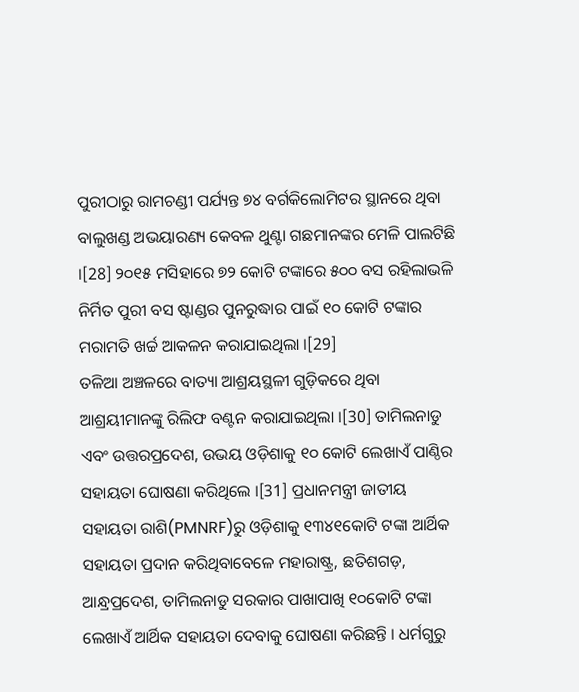ପୁରୀଠାରୁ ରାମଚଣ୍ଡୀ ପର୍ଯ୍ୟନ୍ତ ୭୪ ବର୍ଗକିଲୋମିଟର ସ୍ଥାନରେ ଥିବା ବାଲୁଖଣ୍ଡ ଅଭୟାରଣ୍ୟ କେବଳ ଥୁଣ୍ଟା ଗଛମାନଙ୍କର ମେଳି ପାଲଟିଛି ।[28] ୨୦୧୫ ମସିହାରେ ୭୨ କୋଟି ଟଙ୍କାରେ ୫୦୦ ବସ ରହିଲାଭଳି ନିର୍ମିତ ପୁରୀ ବସ ଷ୍ଟାଣ୍ଡର ପୁନରୁଦ୍ଧାର ପାଇଁ ୧୦ କୋଟି ଟଙ୍କାର ମରାମତି ଖର୍ଚ୍ଚ ଆକଳନ କରାଯାଇଥିଲା ।[29]
ତଳିଆ ଅଞ୍ଚଳରେ ବାତ୍ୟା ଆଶ୍ରୟସ୍ଥଳୀ ଗୁଡ଼ିକରେ ଥିବା ଆଶ୍ରୟୀମାନଙ୍କୁ ରିଲିଫ ବଣ୍ଟନ କରାଯାଇଥିଲା ।[30] ତାମିଲନାଡୁ ଏବଂ ଉତ୍ତରପ୍ରଦେଶ, ଉଭୟ ଓଡ଼ିଶାକୁ ୧୦ କୋଟି ଲେଖାଏଁ ପାଣ୍ଠିର ସହାୟତା ଘୋଷଣା କରିଥିଲେ ।[31] ପ୍ରଧାନମନ୍ତ୍ରୀ ଜାତୀୟ ସହାୟତା ରାଶି(PMNRF)ରୁ ଓଡ଼ିଶାକୁ ୧୩୪୧କୋଟି ଟଙ୍କା ଆର୍ଥିକ ସହାୟତା ପ୍ରଦାନ କରିଥିବାବେଳେ ମହାରାଷ୍ଟ୍ର, ଛତିଶଗଡ଼, ଆନ୍ଧ୍ରପ୍ରଦେଶ, ତାମିଲନାଡୁ ସରକାର ପାଖାପାଖି ୧୦କୋଟି ଟଙ୍କା ଲେଖାଏଁ ଆର୍ଥିକ ସହାୟତା ଦେବାକୁ ଘୋଷଣା କରିଛନ୍ତି । ଧର୍ମଗୁରୁ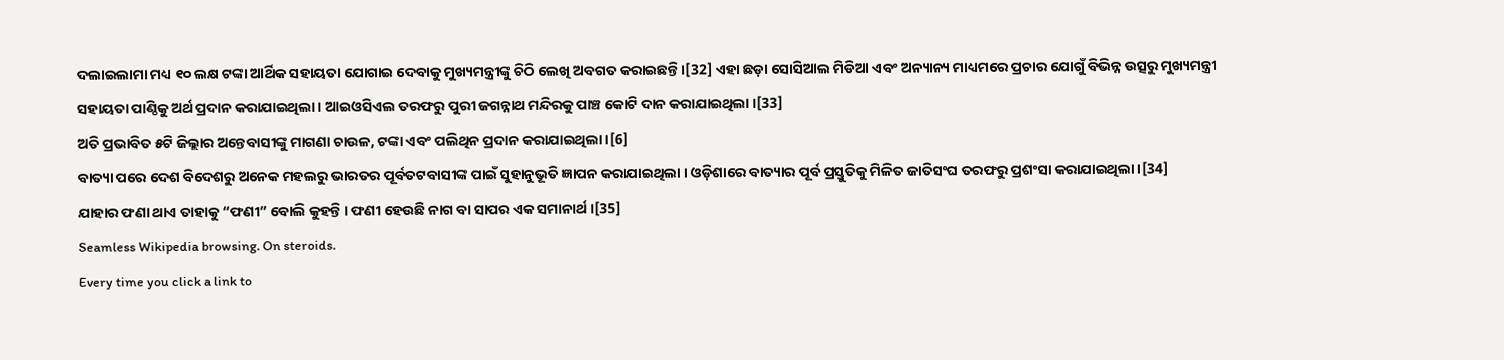ଦଲାଇଲାମା ମଧ୍ୟ ୧୦ ଲକ୍ଷ ଟଙ୍କା ଆର୍ଥିକ ସହାୟତା ଯୋଗାଇ ଦେବାକୁ ମୁଖ୍ୟମନ୍ତ୍ରୀଙ୍କୁ ଚିଠି ଲେଖି ଅବଗତ କରାଇଛନ୍ତି।[32] ଏହା ଛଡ଼ା ସୋସିଆଲ ମିଡିଆ ଏବଂ ଅନ୍ୟାନ୍ୟ ମାଧ୍ୟମରେ ପ୍ରଚାର ଯୋଗୁଁ ବିଭିନ୍ନ ଉତ୍ସରୁ ମୁଖ୍ୟମନ୍ତ୍ରୀ ସହାୟତା ପାଣ୍ଠିକୁ ଅର୍ଥ ପ୍ରଦାନ କରାଯାଇଥିଲା । ଆଇଓସିଏଲ ତରଫରୁ ପୁରୀ ଜଗନ୍ନାଥ ମନ୍ଦିରକୁ ପାଞ୍ଚ କୋଟି ଦାନ କରାଯାଇଥିଲା ।[33]
ଅତି ପ୍ରଭାବିତ ୫ଟି ଜିଲ୍ଲାର ଅନ୍ତେବାସୀଙ୍କୁ ମାଗଣା ଚାଉଳ, ଟଙ୍କା ଏବଂ ପଲିଥିନ ପ୍ରଦାନ କରାଯାଇଥିଲା ।[6]
ବାତ୍ୟା ପରେ ଦେଶ ବିଦେଶରୁ ଅନେକ ମହଲରୁ ଭାରତର ପୂର୍ବତଟବାସୀଙ୍କ ପାଇଁ ସୁହାନୁଭୂତି ଜ୍ଞାପନ କରାଯାଇଥିଲା । ଓଡ଼ିଶାରେ ବାତ୍ୟାର ପୂର୍ବ ପ୍ରସ୍ତୁତିକୁ ମିଳିତ ଜାତିସଂଘ ତରଫରୁ ପ୍ରଶଂସା କରାଯାଇଥିଲା ।[34]
ଯାହାର ଫଣା ଥାଏ ତାହାକୁ “ଫଣୀ” ବୋଲି କୁହନ୍ତି । ଫଣୀ ହେଉଛି ନାଗ ବା ସାପର ଏକ ସମାନାର୍ଥ ।[35]
Seamless Wikipedia browsing. On steroids.
Every time you click a link to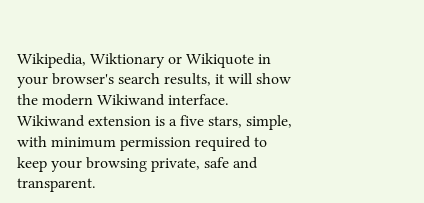Wikipedia, Wiktionary or Wikiquote in your browser's search results, it will show the modern Wikiwand interface.
Wikiwand extension is a five stars, simple, with minimum permission required to keep your browsing private, safe and transparent.